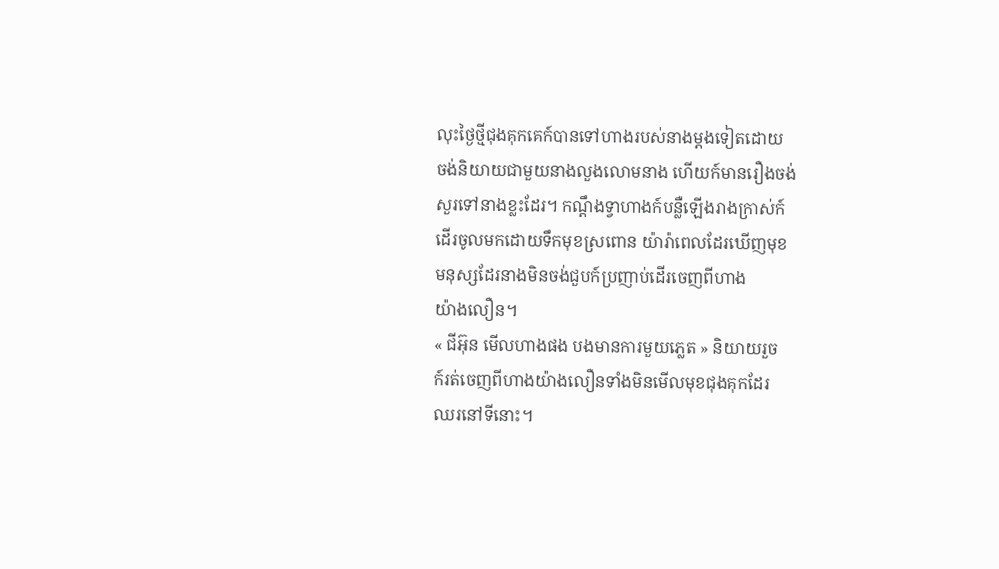លុះថ្ងៃថ្មីជុងគុកគេក៍បានទៅហាងរបស់នាងម្តងទៀតដោយ
ចង់និយាយជាមួយនាងលួងលោមនាង ហើយក៍មានរឿងចង់
សួរទៅនាងខ្លះដែរ។ កណ្តឹងទ្វាហាងក៍បន្លឺឡើងរាងក្រាស់ក៍
ដើរចូលមកដោយទឹកមុខស្រពោន យ៉ារ៉ាពេលដែរឃើញមុខ
មនុស្សដែរនាងមិនចង់ជួបក៍ប្រញាប់ដើរចេញពីហាង
យ៉ាងលឿន។
« ជីអ៊ុន មើលហាងផង បងមានការមួយភ្លេត » និយាយរួច
ក៍រត់ចេញពីហាងយ៉ាងលឿនទាំងមិនមើលមុខជុងគុកដែរ
ឈរនៅទីនោះ។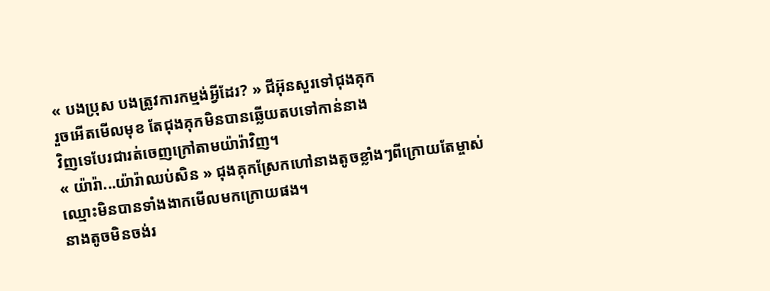« បងប្រុស បងត្រូវការកម្មង់អ្វីដែរ? » ជីអ៊ុនសួរទៅជុងគុក
រួចអើតមើលមុខ តែជុងគុកមិនបានឆ្លើយតបទៅកាន់នាង
វិញទេបែរជារត់ចេញក្រៅតាមយ៉ារ៉ាវិញ។
« យ៉ារ៉ា...យ៉ារ៉ាឈប់សិន » ជុងគុកស្រែកហៅនាងតូចខ្លាំងៗពីក្រោយតែម្ចាស់ឈ្មោះមិនបានទាំងងាកមើលមកក្រោយផង។
នាងតូចមិនចង់រ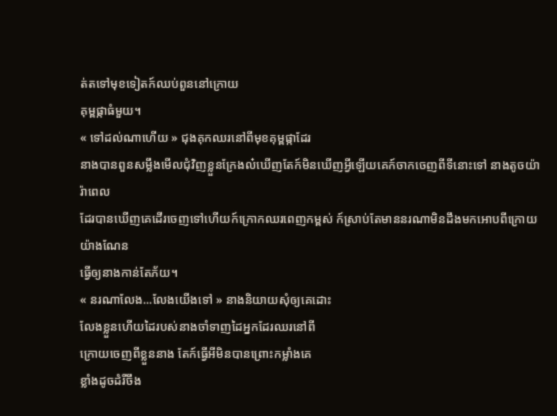ត់តទៅមុខទៀតក៍ឈប់ពួននៅក្រោយ
គុម្ពផ្កាធំមួយ។
« ទៅដល់ណាហើយ » ជុងគុកឈរនៅពីមុខគុម្ពផ្កាដែរ
នាងបានពួនសម្លឹងមើលជុំវិញខ្លួនក្រែងល៎ឃើញតែក៍មិនឃើញអ្វីឡើយគេក៍ចាកចេញពីទីនោះទៅ នាងតូចយ៉ារ៉ាពេល
ដែរបានឃើញគេដើរចេញទៅហើយក៍ក្រោកឈរពេញកម្ពស់ ក៍ស្រាប់តែមាននរណាមិនដឹងមកអោបពីក្រោយយ៉ាងណែន
ធ្វើឲ្យនាងកាន់តែភ័យ។
« នរណាលែង...លែងយើងទៅ » នាងនិយាយសុំឲ្យគេដោះ
លែងខ្លួនហើយដៃរបស់នាងចាំទាញដៃអ្នកដែរឈរនៅពី
ក្រោយចេញពីខ្លួននាង តែក៍ធ្វើអីមិនបានព្រោះកម្លាំងគេ
ខ្លាំងដូចដំរីចឹង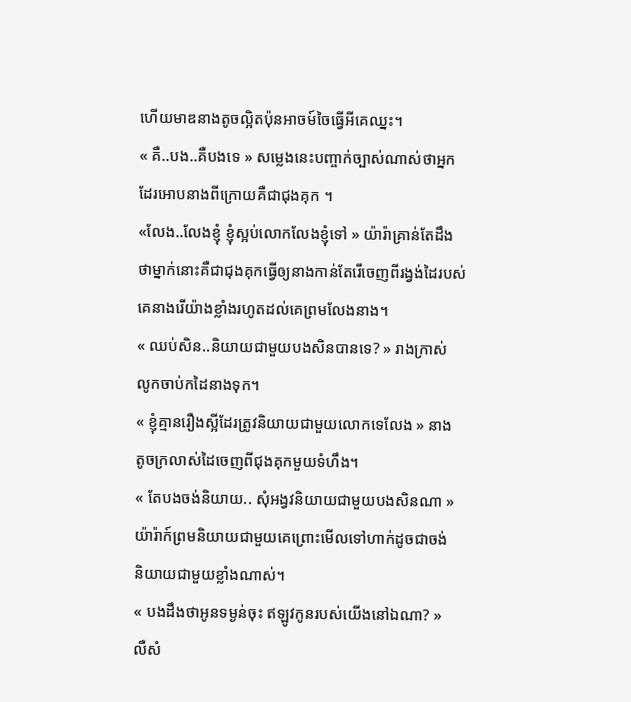ហើយមាឌនាងតូចល្អិតប៉ុនអាចម៍ចៃធ្វើអីគេឈ្នះ។
« គឺ..បង..គឺបងទេ » សម្លេងនេះបញ្ចាក់ច្បាស់ណាស់ថាអ្នក
ដែរអោបនាងពីក្រោយគឺជាជុងគុក ។
«លែង..លែងខ្ញុំ ខ្ញុំស្អប់លោកលែងខ្ញុំទៅ » យ៉ារ៉ាគ្រាន់តែដឹង
ថាម្នាក់នោះគឺជាជុងគុកធ្វើឲ្យនាងកាន់តែរើចេញពីរង្វង់ដៃរបស់
គេនាងរើយ៉ាងខ្លាំងរហូតដល់គេព្រមលែងនាង។
« ឈប់សិន..និយាយជាមួយបងសិនបានទេ? » រាងក្រាស់
លូកចាប់កដៃនាងទុក។
« ខ្ញុំគ្មានរឿងស្អីដែរត្រូវនិយាយជាមួយលោកទេលែង » នាង
តូចក្រលាស់ដៃចេញពីជុងគុកមួយទំហឹង។
« តែបងចង់និយាយ.. សុំអង្វវនិយាយជាមួយបងសិនណា »
យ៉ារ៉ាក៍ព្រមនិយាយជាមួយគេព្រោះមើលទៅហាក់ដូចជាចង់
និយាយជាមួយខ្លាំងណាស់។
« បងដឹងថាអូនទម្ងន់ចុះ ឥឡូវកូនរបស់យើងនៅឯណា? »
លឺសំ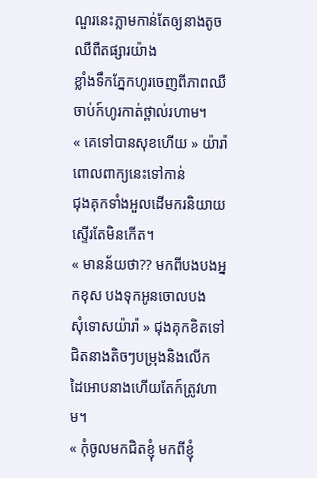ណួរនេះភ្លាមកាន់តែឲ្យនាងតូចឈឺពឺតផ្សារយ៉ាង
ខ្លាំងទឹកភ្នែកហូរចេញពីភាពឈឺចាប់ក៍ហូរកាត់ថ្ពាល់រហាម។
« គេទៅបានសុខហើយ » យ៉ារ៉ាពោលពាក្យនេះទៅកាន់
ជុងគុកទាំងអួលដើមករនិយាយស្ទើរតែមិនកើត។
« មានន័យថា?? មកពីបងបងអ្នកខុស បងទុកអូនចោលបង
សុំទោសយ៉ារ៉ា » ជុងគុកខិតទៅជិតនាងតិចៗបម្រុងនិងលើក
ដៃអោបនាងហើយតែក៍ត្រូវហាម។
« កុំចូលមកជិតខ្ញុំ មកពីខ្ញុំ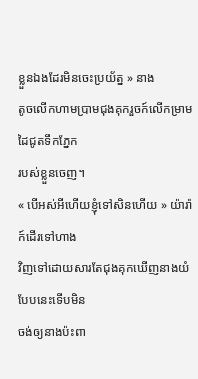ខ្លួនឯងដែរមិនចេះប្រយ័ត្ន » នាង
តូចលើកហាមប្រាមជុងគុករួចក៍លើកម្រាមដៃជូតទឹកភ្នែក
របស់ខ្លួនចេញ។
« បើអស់អីហើយខ្ញុំទៅសិនហើយ » យ៉ារ៉ាក៍ដើរទៅហាង
វិញទៅដោយសារតែជុងគុកឃើញនាងយំបែបនេះទើបមិន
ចង់ឲ្យនាងប៉ះពា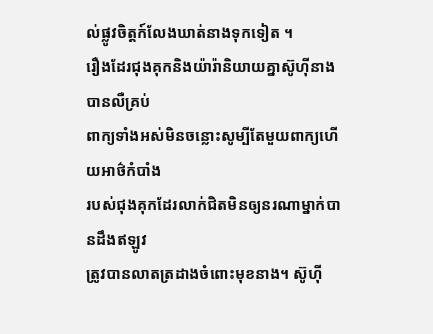ល់ផ្លូវចិត្តក៍លែងឃាត់នាងទុកទៀត ។
រឿងដែរជុងគុកនិងយ៉ារ៉ានិយាយគ្នាស៊ូហុីនាងបានលឺគ្រប់
ពាក្យទាំងអស់មិនចន្លោះសូម្បីតែមួយពាក្យហើយអាថ៌កំបាំង
របស់ជុងគុកដែរលាក់ជិតមិនឲ្យនរណាម្នាក់បានដឹងឥឡូវ
ត្រូវបានលាតត្រដាងចំពោះមុខនាង។ ស៊ូហុី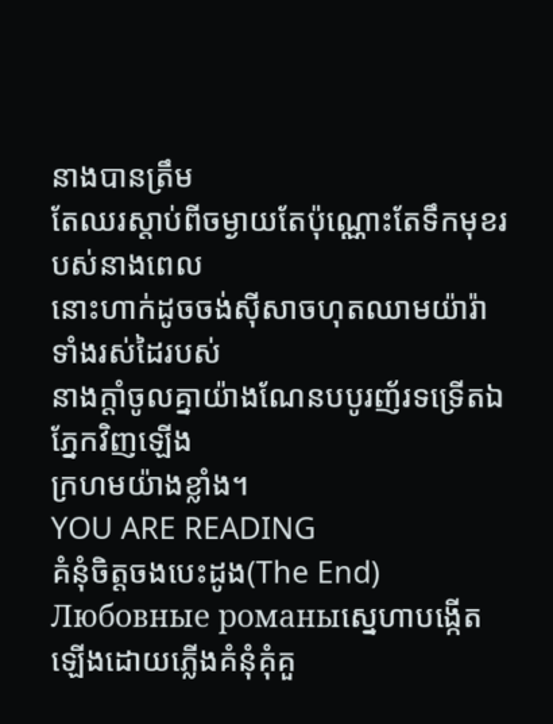នាងបានត្រឹម
តែឈរស្តាប់ពីចម្ងាយតែប៉ុណ្ណោះតែទឹកមុខរបស់នាងពេល
នោះហាក់ដូចចង់សុីសាចហុតឈាមយ៉ារ៉ាទាំងរស់ដៃរបស់
នាងក្តាំចូលគ្នាយ៉ាងណែនបបូរញ័រទទ្រើតឯភ្នែកវិញឡើង
ក្រហមយ៉ាងខ្លាំង។
YOU ARE READING
គំនុំចិត្តចងបេះដូង(The End)
Любовные романыស្នេហាបង្កើតឡើងដោយភ្លើងគំនុំគុំគួ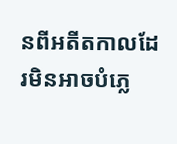នពីអតីតកាលដែរមិនអាចបំភ្លេ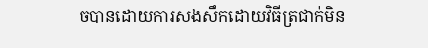ចបានដោយការសងសឹកដោយវិធីត្រជាក់មិន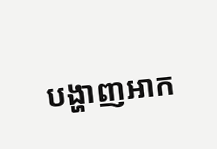បង្ហាញអាក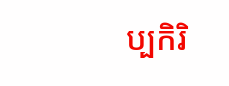ប្បកិរិ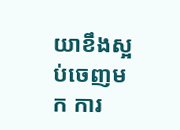យាខឹងស្អប់ចេញមក ការ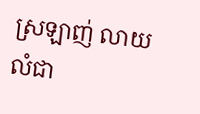ស្រឡាញ់ លាយលំជា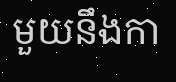មួយនឹងកា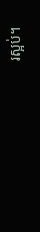រស្អប់។